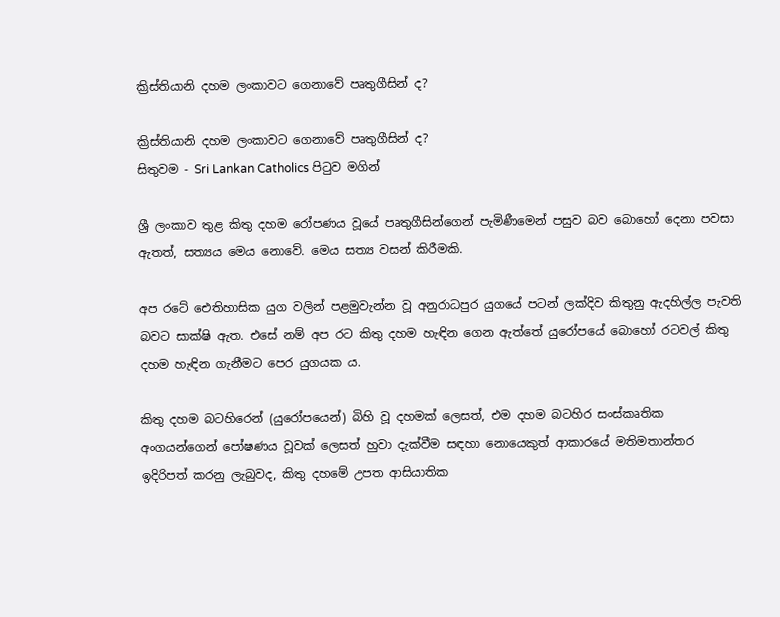ක්‍රිස්තියානි දහම ලංකාවට ගෙනාවේ පෘතුගීසින් ද?

ක්‍රිස්තියානි දහම ලංකාවට ගෙනාවේ පෘතුගීසින් ද?
සිතුවම - Sri Lankan Catholics පිටුව මගින්

ශ්‍රී ලංකාව තුළ කිතු දහම රෝපණය වූයේ පෘතුගීසින්ගෙන් පැමිණීමෙන් පසුව බව බොහෝ දෙනා පවසා ඇතත්, සත්‍යය මෙය නොවේ. මෙය සත්‍ය වසන් කිරීමකි.

අප රටේ ඓතිහාසික යුග වලින් පළමුවැන්න වූ අනුරාධපුර යුගයේ පටන් ලක්දිව කිතුනු ඇදහිල්ල පැවති බවට සාක්ෂි ඇත. එසේ නම් අප රට කිතු දහම හැඳින ගෙන ඇත්තේ යුරෝපයේ බොහෝ රටවල් කිතු දහම හැඳින ගැනීමට පෙර යුගයක ය.

කිතු දහම බටහිරෙන් (යුරෝපයෙන්) බිහි වූ දහමක් ලෙසත්, එම දහම බටහිර සංස්කෘතික අංගයන්ගෙන් පෝෂණය වූවක් ලෙසත් හුවා දැක්වීම සඳහා නොයෙකුත් ආකාරයේ මතිමතාන්තර ඉදිරිපත් කරනු ලැබුවද, කිතු දහමේ උපත ආසියාතික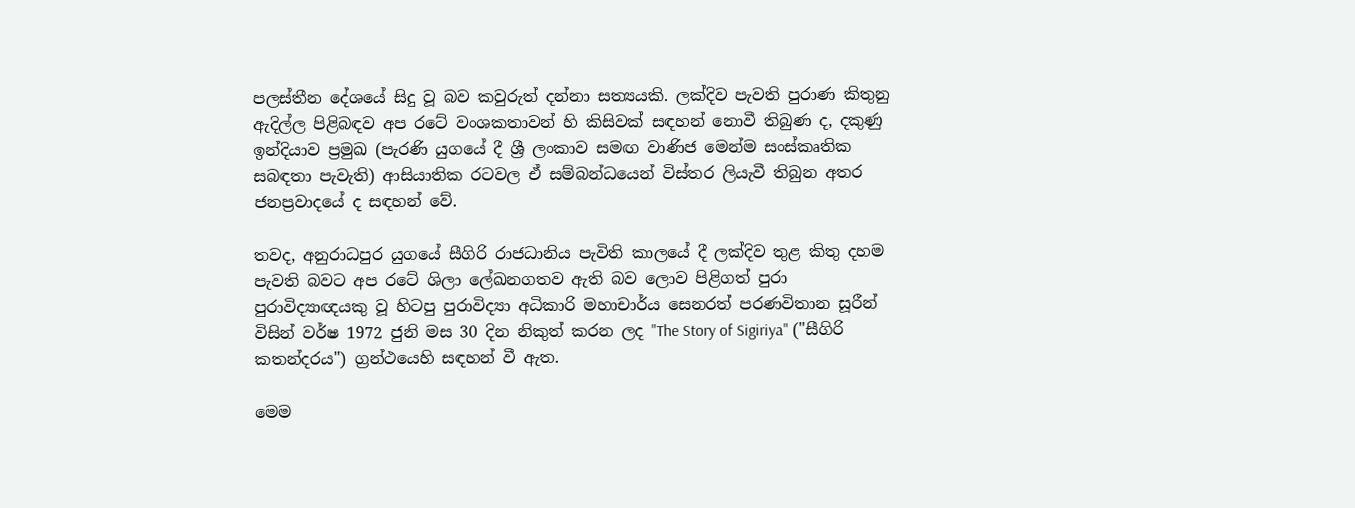පලස්තීන දේශයේ සිදු වූ බව කවුරුත් දන්නා සත්‍යයකි. ලක්දිව පැවති පුරාණ කිතුනු ඇදිල්ල පිළිබඳව අප රටේ වංශකතාවන් හි කිසිවක් සඳහන් නොවී තිබුණ ද, දකුණු ඉන්දියාව ප්‍රමුඛ (පැරණි යුගයේ දී ශ්‍රී ලංකාව සමඟ වාණිජ මෙන්ම සංස්කෘතික සබඳතා පැවැති) ආසියාතික රටවල ඒ සම්බන්ධයෙන් විස්තර ලියැවී තිබුන අතර ජනප්‍රවාදයේ ද සඳහන් වේ.

තවද, අනුරාධපුර යුගයේ සීගිරි රාජධානිය පැවිති කාලයේ දී ලක්දිව තුළ කිතු දහම පැවති බවට අප රටේ ශිලා ලේඛනගතව ඇති බව ලොව පිළිගත් පුරා පුරාවිද්‍යාඥයකු වූ හිටපු පුරාවිද්‍යා අධිකාරි මහාචාර්ය සෙනරත් පරණවිතාන සූරීන් විසින් වර්ෂ 1972 ජුනි මස 30 දින නිකුත් කරන ලද "The Story of Sigiriya" ("සීගිරි කතන්දරය") ග්‍රන්ථයෙහි සඳහන් වී ඇත.

මෙම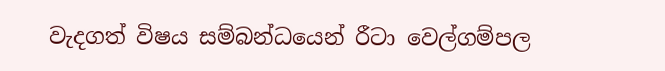වැදගත් විෂය සම්බන්ධයෙන් රීටා වෙල්ගම්පල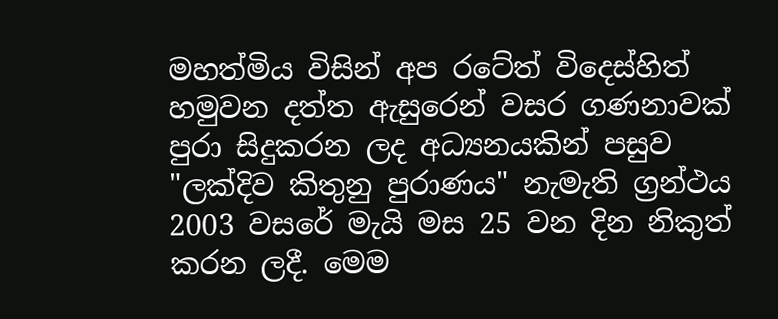මහත්මිය විසින් අප රටේත් විදෙස්හිත් හමුවන දත්ත ඇසුරෙන් වසර ගණනාවක් පුරා සිදුකරන ලද අධ්‍යනයකින් පසුව "ලක්දිව කිතුනු පුරාණය" නැමැති ග්‍රන්ථය 2003 වසරේ මැයි මස 25 වන දින නිකුත් කරන ලදී. මෙම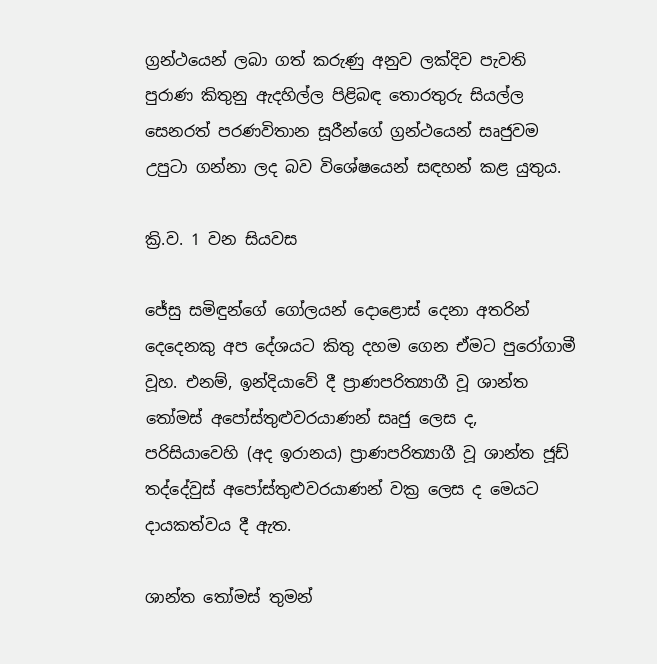ග්‍රන්ථයෙන් ලබා ගත් කරුණු අනුව ලක්දිව පැවති පුරාණ කිතුනු ඇදහිල්ල පිළිබඳ තොරතුරු සියල්ල සෙනරත් පරණවිතාන සූරීන්ගේ ග්‍රන්ථයෙන් සෘජුවම උපුටා ගන්නා ලද බව විශේෂයෙන් සඳහන් කළ යුතුය.

ක්‍රි.ව. 1 වන සියවස

ජේසු සමිඳුන්ගේ ගෝලයන් දොළොස් දෙනා අතරින් දෙදෙනකු අප දේශයට කිතු දහම ගෙන ඒමට පුරෝගාමී වූහ. එනම්, ඉන්දියාවේ දී ප්‍රාණපරිත්‍යාගී වූ ශාන්ත තෝමස් අපෝස්තුළුවරයාණන් සෘජු ලෙස ද, පරිසියාවෙහි (අද ඉරානය) ප්‍රාණපරිත්‍යාගී වූ ශාන්ත ජූඩ් තද්දේවුස් අපෝස්තුළුවරයාණන් වක්‍ර ලෙස ද මෙයට දායකත්වය දී ඇත.

ශාන්ත තෝමස් තුමන්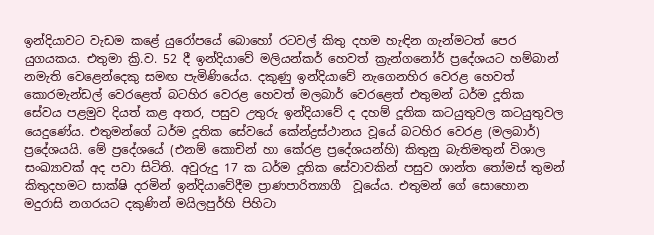ඉන්දියාවට වැඩම කළේ යුරෝපයේ බොහෝ රටවල් කිතු දහම හැඳින ගැන්මටත් පෙර යුගයකය. එතුමා ක්‍රි.ව. 52 දී ඉන්දියාවේ මලියන්කර් හෙවත් ක්‍රැන්ගනෝර් ප්‍රදේශයට හම්බාන් නමැති වෙළෙන්දෙකු සමඟ පැමිණියේය. දකුණු ඉන්දියාවේ නැගෙනහිර වෙරළ හෙවත් කොරමැන්ඩල් වෙරළෙත් බටහිර වෙරළ හෙවත් මලබාර් වෙරළෙත් එතුමන් ධර්ම දූතික සේවය පළමුව දියත් කළ අතර, පසුව උතුරු ඉන්දියාවේ ද දහම් දූතික කටයුතුවල කටයුතුවල යෙදුණේය. එතුමන්ගේ ධර්ම දූතික සේවයේ කේන්ද්‍රස්ථානය වූයේ බටහිර වෙරළ (මලබාර්) ප්‍රදේශයයි. මේ ප්‍රදේශයේ (එනම් කොචින් හා කේරළ ප්‍රදේශයන්හි) කිතුනු බැතිමතුන් විශාල සංඛ්‍යාවක් අද පවා සිටිති. අවුරුදු 17 ක ධර්ම දූතික සේවාවකින් පසුව ශාන්ත තෝමස් තුමන් කිතුදහමට සාක්ෂි දරමින් ඉන්දියාවේදීම ප්‍රාණපාරිත්‍යාගී  වූයේය. එතුමන් ගේ සොහොන මදුරාසි නගරයට දකුණින් මයිලපුර්හි පිහිටා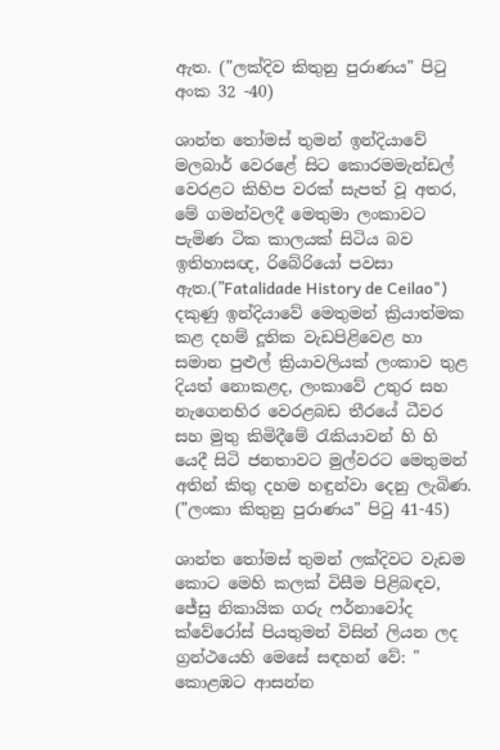ඇත. ("ලක්දිව කිතුනු පුරාණය" පිටු අංක 32 -40)

ශාන්ත තෝමස් තුමන් ඉන්දියාවේ මලබාර් වෙරළේ සිට කොරමමැන්ඩල් වෙරළට කිහිප වරක් සැපත් වූ අතර, මේ ගමන්වලදී මෙතුමා ලංකාවට පැමිණ ටික කාලයක් සිටිය බව ඉතිහාසඥ, රිබේරියෝ පවසා ඇත.("Fatalidade History de Ceilao") දකුණු ඉන්දියාවේ මෙතුමන් ක්‍රියාත්මක කළ දහම් දූතික වැඩපිළිවෙළ හා සමාන පුළුල් ක්‍රියාවලියක් ලංකාව තුළ දියත් නොකළද, ලංකාවේ උතුර සහ නැගෙනහිර වෙරළබඩ තීරයේ ධීවර සහ මුතු කිමිදීමේ රැකියාවන් හි හි යෙදී සිටි ජනතාවට මුල්වරට මෙතුමන් අතින් කිතු දහම හඳුන්වා දෙනු ලැබිණ. ("ලංකා කිතුනු පුරාණය" පිටු 41-45)

ශාන්ත තෝමස් තුමන් ලක්දිවට වැඩම කොට මෙහි කලක් විසීම පිළිබඳව, ජේසු නිකායික ගරු ෆර්නාවෝද ක්වේරෝස් පියතුමන් විසින් ලියන ලද ග්‍රන්ථයෙහි මෙසේ සඳහන් වේ: " කොළඹට ආසන්න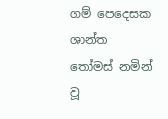ගම් පෙදෙසක ශාන්ත තෝමස් නමින් වූ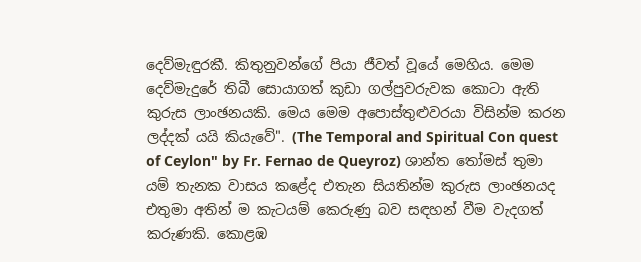දෙව්මැඳුරකී. කිතුනුවන්ගේ පියා ජීවත් වූයේ මෙහිය. මෙම දෙව්මැදුරේ තිබී සොයාගත් කුඩා ගල්පුවරුවක කොටා ඇති කුරුස ලාංඡනයකි. මෙය මෙම අපොස්තුළුවරයා විසින්ම කරන ලද්දක් යයි කියැවේ". (The Temporal and Spiritual Con quest of Ceylon" by Fr. Fernao de Queyroz) ශාන්ත තෝමස් තුමා යම් තැනක වාසය කළේද එතැන සියතින්ම කුරුස ලාංඡනයද එතුමා අතින් ම කැටයම් කෙරුණු බව සඳහන් වීම වැදගත් කරුණකි. කොළඹ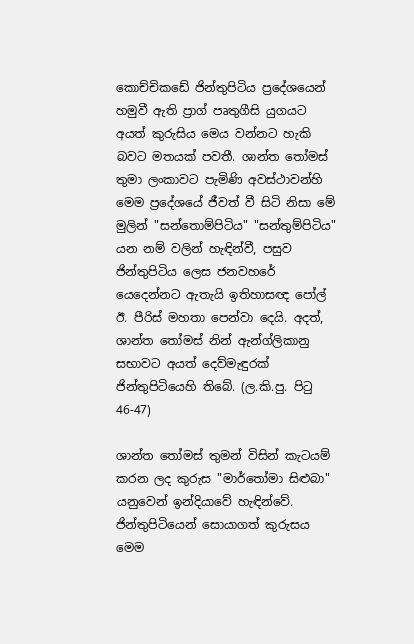කොච්චිකඩේ ජින්තුපිටිය ප්‍රදේශයෙන් හමුවී ඇති ප්‍රාග් පෘතුගීසි යුගයට අයත් කුරුසිය මෙය වන්නට හැකි බවට මතයක් පවතී. ශාන්ත තෝමස් තුමා ලංකාවට පැමිණි අවස්ථාවන්හි මෙම ප්‍රදේශයේ ජීවත් වී සිටි නිසා මේ මුලින් "සන්තොම්පිටිය" "සන්තුම්පිටිය" යන නම් වලින් හැඳින්වී, පසුව ජින්තුපිටිය ලෙස ජනවහරේ යෙදෙන්නට ඇතැයි ඉතිහාසඥ පෝල් ඊ. පීරිස් මහතා පෙන්වා දෙයි. අදත්, ශාන්ත තෝමස් නින් ඇන්ග්ලිකානු සභාවට අයත් දෙව්මැඳුරක් ජින්තුපිටියෙහි තිබේ. (ල.කි.පු. පිටු 46-47)

ශාන්ත තෝමස් තුමන් විසින් කැටයම් කරන ලද කුරුස "මාර්තෝමා සිළුබා" යනුවෙන් ඉන්දියාවේ හැඳින්වේ. ජින්තුපිටියෙන් සොයාගත් කුරුසය මෙම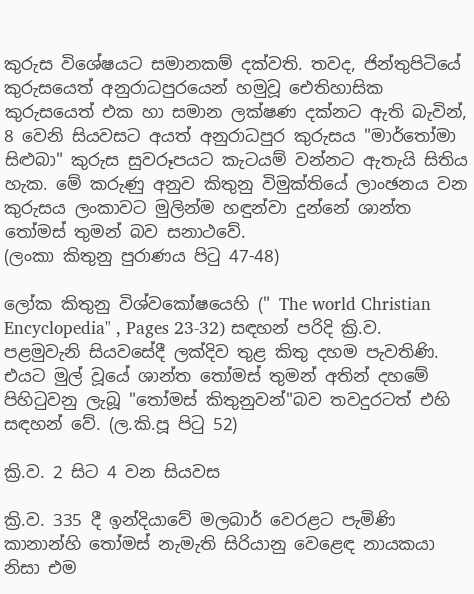කුරුස විශේෂයට සමානකම් දක්වති. තවද, ජින්තුපිටියේ කුරුසයෙත් අනුරාධපුරයෙන් හමුවූ ඓතිහාසික කුරුසයෙත් එක හා සමාන ලක්ෂණ දක්නට ඇති බැවින්, 8 වෙනි සියවසට අයත් අනුරාධපුර කුරුසය "මාර්තෝමා සිළුබා" කුරුස සුවරූපයට කැටයම් වන්නට ඇතැයි සිතිය හැක. මේ කරුණු අනුව කිතුනු විමුක්තියේ ලාංඡනය වන කුරුසය ලංකාවට මුලින්ම හඳුන්වා දුන්නේ ශාන්ත තෝමස් තුමන් බව සනාථවේ.
(ලංකා කිතුනු පුරාණය පිටු 47-48)

ලෝක කිතුනු විශ්වකෝෂයෙහි (" The world Christian Encyclopedia" , Pages 23-32) සඳහන් පරිදි ක්‍රි.ව. පළමුවැනි සියවසේදී ලක්දිව තුළ කිතු දහම පැවතිණි. එයට මුල් වූයේ ශාන්ත තෝමස් තුමන් අතින් දහමේ පිහිටුවනු ලැබූ "තෝමස් කිතුනුවන්"බව තවදුරටත් එහි සඳහන් වේ. (ල.කි.පූ පිටු 52)

ක්‍රි.ව. 2 සිට 4 වන සියවස

ක්‍රි.ව. 335 දී ඉන්දියාවේ මලබාර් වෙරළට පැමිණි කානාන්හි තෝමස් නැමැති සිරියානු වෙළෙඳ නායකයා නිසා එම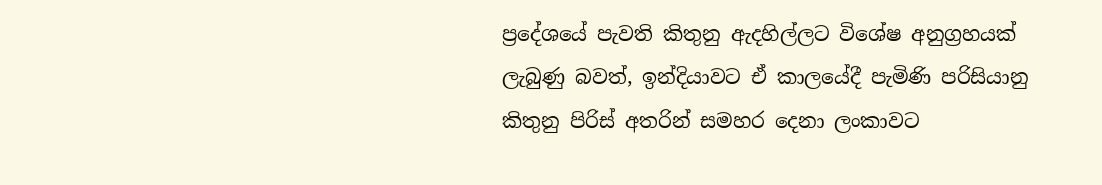ප්‍රදේශයේ පැවති කිතුනු ඇදහිල්ලට විශේෂ අනුග්‍රහයක් ලැබුණු බවත්, ඉන්දියාවට ඒ කාලයේදී පැමිණි පරිසියානු කිතුනු පිරිස් අතරින් සමහර දෙනා ලංකාවට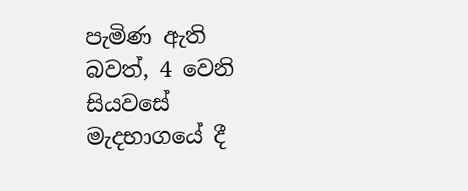පැමිණ ඇති බවත්, 4 වෙනි සියවසේ මැදභාගයේ දී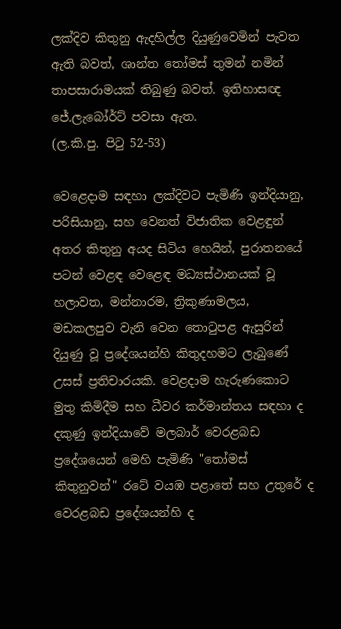ලක්දිව කිතුනු ඇදහිල්ල දියුණුවෙමින් පැවත ඇති බවත්, ශාන්ත තෝමස් තුමන් නමින් තාපසාරාමයක් තිබුණු බවත්. ඉතිහාසඥ ජේ.ලැබෝර්ට් පවසා ඇත.
(ල.කි.පු. පිටු 52-53)

වෙළෙදාම සඳහා ලක්දිවට පැමිණි ඉන්දියානු, පරිසියානු, සහ වෙනත් විජාතික වෙළඳුන් අතර කිතුනු අයද සිටිය හෙයින්, පුරාතනයේ පටන් වෙළඳ වෙළෙඳ මධ්‍යස්ථානයක් වූ හලාවත, මන්නාරම, ත්‍රිකුණාමලය, මඩකලපුව වැනි වෙන තොටුපළ ඇසුරින් දියුණු වූ ප්‍රදේශයන්හි කිතුදහමට ලැබුණේ උසස් ප්‍රතිචාරයකි. වෙළදාම හැරුණකොට මුතු කිමිදීම සහ ධීවර කර්මාන්තය සඳහා ද දකුණු ඉන්දියාවේ මලබාර් වෙරළබඩ ප්‍රදේශයෙන් මෙහි පැමිණි "තෝමස් කිතුනුවන්" රටේ වයඹ පළාතේ සහ උතුරේ ද වෙරළබඩ ප්‍රදේශයන්හි ද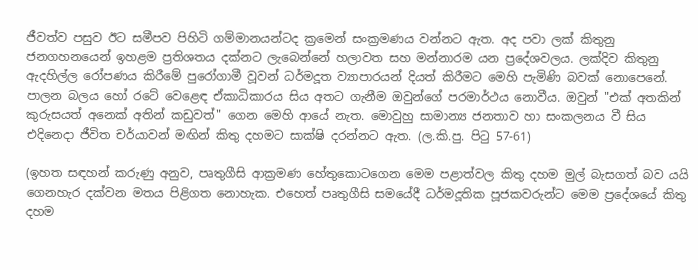ජීවත්ව පසුව ඊට සමීපව පිහිටි ගම්මානයන්ටද ක්‍රමෙන් සංක්‍රමණය වන්නට ඇත. අද පවා ලක් කිතුනු ජනගහනයෙන් ඉහළම ප්‍රතිශතය දක්නට ලැබෙන්නේ හලාවත සහ මන්නාරම යන ප්‍රදේශවලය. ලක්දිව කිතුනු ඇදහිල්ල රෝපණය කිරීමේ පුරෝගාමී වූවන් ධර්මදූත ව්‍යාපාරයන් දියත් කිරීමට මෙහි පැමිණි බවක් නොපෙනේ. පාලන බලය හෝ රටේ වෙළෙඳ ඒකාධිකාරය සිය අතට ගැනීම ඔවුන්ගේ පරමාර්ථය නොවීය. ඔවුන් "එක් අතකින් කුරුසයත් අනෙක් අතින් කඩුවත්" ගෙන මෙහි ආයේ නැත. මොවුහු සාමාන්‍ය ජනතාව හා සංකලනය වී සිය එදිනෙදා ජීවිත චර්යාවන් මඟින් කිතු දහමට සාක්ෂි දරන්නට ඇත. (ල.කි.පු. පිටු 57-61)

(ඉහත සඳහන් කරුණු අනුව, පෘතුගීසි ආක්‍රමණ හේතුකොටගෙන මෙම පළාත්වල කිතු දහම මුල් බැසගත් බව යයි ගෙනහැර දක්වන මතය පිළිගත නොහැක. එහෙත් පෘතුගීසි සමයේදී ධර්මදූතික පූජකවරුන්ට මෙම ප්‍රදේශයේ කිතු දහම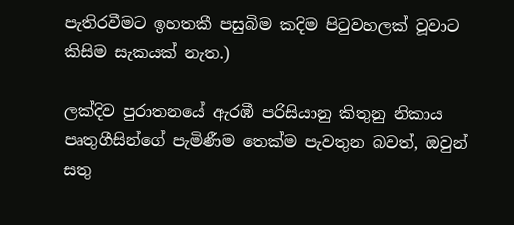පැතිරවීමට ඉහතකී පසුබිම කදිම පිටුවහලක් වූවාට කිසිම සැකයක් නැත.)

ලක්දිව පුරාතනයේ ඇරඹී පරිසියානු කිතුනු නිකාය පෘතුගීසින්ගේ පැමිණීම තෙක්ම පැවතුන බවත්, ඔවුන් සතු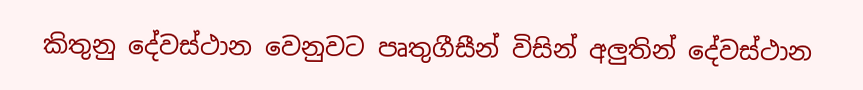කිතුනු දේවස්ථාන වෙනුවට පෘතුගීසීන් විසින් අලුතින් දේවස්ථාන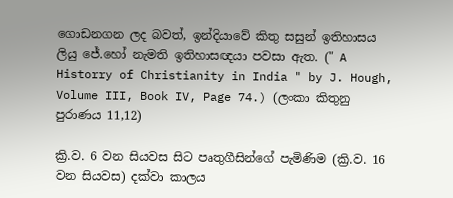ගොඩනගන ලද බවත්, ඉන්දියාවේ කිතු සසුන් ඉතිහාසය ලියු ජේ.හෝ නැමති ඉතිහාසඥයා පවසා ඇත. (" A Historry of Christianity in India " by J. Hough, Volume III, Book IV, Page 74.) (ලංකා කිතුනු පුරාණය 11,12)

ක්‍රි.ව. 6 වන සියවස සිට පෘතුගීසින්ගේ පැමිණිම (ක්‍රි.ව. 16 වන සියවස) දක්වා කාලය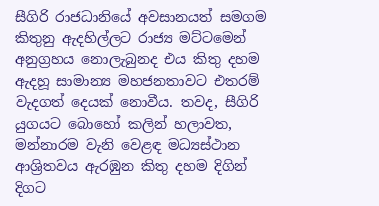සීගිරි රාජධානියේ අවසානයත් සමගම කිතුනු ඇදහිල්ලට රාජ්‍ය මට්ටමෙන් අනුග්‍රහය නොලැබුනද එය කිතු දහම ඇදහූ සාමාන්‍ය මහජනතාවට එතරම් වැදගත් දෙයක් නොවීය. තවද, සීගිරි යුගයට බොහෝ කලින් හලාවත, මන්නාරම වැනි වෙළඳ මධ්‍යස්ථාන ආශ්‍රිතවය ඇරඹුන කිතු දහම දිගින් දිගට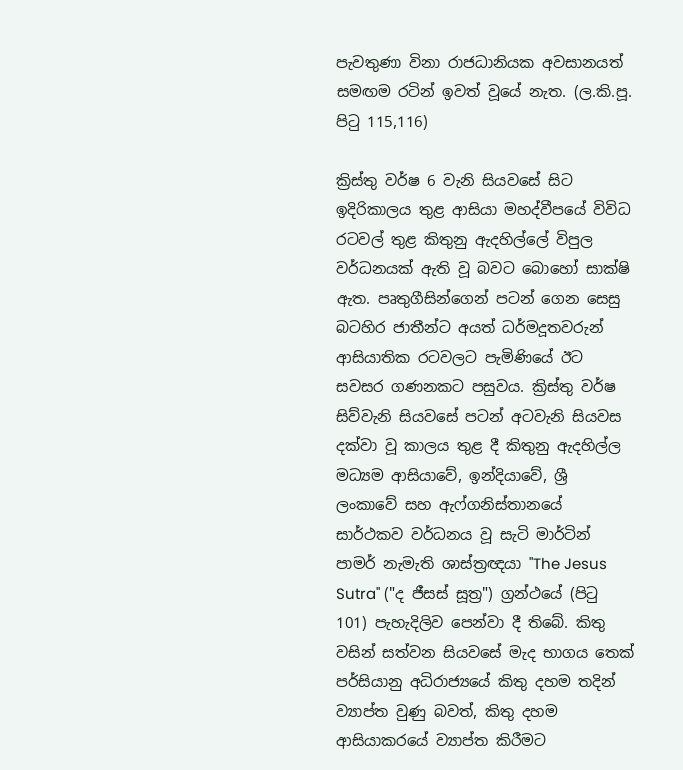පැවතුණා විනා රාජධානියක අවසානයත් සමඟම රටින් ඉවත් වූයේ නැත. (ල.කි.පූ. පිටු 115,116)

ක්‍රිස්තු වර්ෂ 6 වැනි සියවසේ සිට ඉදිරිකාලය තුළ ආසියා මහද්වීපයේ විවිධ රටවල් තුළ කිතුනු ඇදහිල්ලේ විපුල වර්ධනයක් ඇති වූ බවට බොහෝ සාක්ෂි ඇත. පෘතුගීසින්ගෙන් පටන් ගෙන සෙසු බටහිර ජාතීන්ට අයත් ධර්මදූතවරුන් ආසියාතික රටවලට පැමිණියේ ඊට සවසර ගණනකට පසුවය. ක්‍රිස්තු වර්ෂ සිව්වැනි සියවසේ පටන් අටවැනි සියවස දක්වා වූ කාලය තුළ දී කිතුනු ඇදහිල්ල මධ්‍යම ආසියාවේ, ඉන්දියාවේ, ශ්‍රී ලංකාවේ සහ ඇෆ්ගනිස්තානයේ සාර්ථකව වර්ධනය වූ සැටි මාර්ටින් පාමර් නැමැති ශාස්ත්‍රඥයා "The Jesus Sutra" ("ද ජීසස් සූත්‍ර") ග්‍රන්ථයේ (පිටු 101) පැහැදිලිව පෙන්වා දී තිබේ. කිතු වසින් සත්වන සියවසේ මැද භාගය තෙක් පර්සියානු අධිරාජ්‍යයේ කිතු දහම තදින් ව්‍යාප්ත වුණු බවත්, කිතු දහම ආසියාකරයේ ව්‍යාප්ත කිරීමට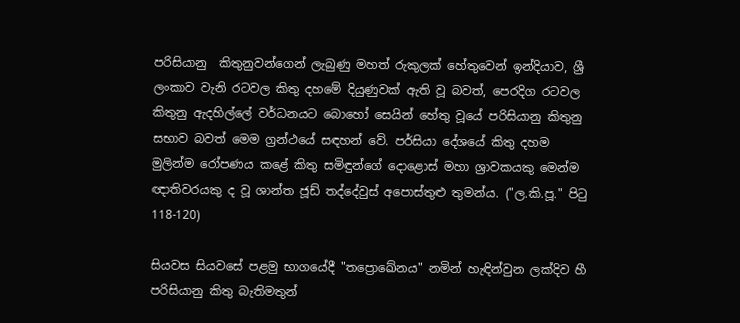පරිසියානු  කිතුනුවන්ගෙන් ලැබුණු මහත් රුකුලක් හේතුවෙන් ඉන්දියාව, ශ්‍රී ලංකාව වැනි රටවල කිතු දහමේ දියුණුවක් ඇති වූ බවත්, පෙරදිග රටවල කිතුනු ඇදහිල්ලේ වර්ධනයට බොහෝ සෙයින් හේතු වූයේ පරිසියානු කිතුනු සභාව බවත් මෙම ග්‍රන්ථයේ සඳහන් වේ. පර්සියා දේශයේ කිතු දහම මුලින්ම රෝපණය කළේ කිතු සමිඳුන්ගේ දොළොස් මහා ශ්‍රාවකයකු මෙන්ම ඥාතිවරයකු ද වූ ශාන්ත ජූඩ් තද්දේවුස් අපොස්තුළු තුමන්ය. ("ල.කි.පූ." පිටු 118-120)

සියවස සියවසේ පළමු භාගයේදී "තප්‍රොඛේනය" නමින් හැඳින්වුන ලක්දිව හී පරිසියානු කිතු බැතිමතුන්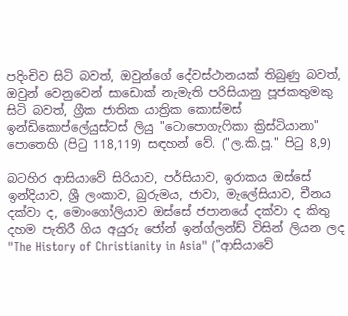පදිංචිව සිටි බවත්, ඔවුන්ගේ දේවස්ථානයක් තිබුණු බවත්, ඔවුන් වෙනුවෙන් සාඩොක් නැමැති පරිසියානු පූජකතුමකු සිටි බවත්, ග්‍රීක ජාතික යාත්‍රික කොස්මස් ඉන්ඩිකොප්ලේයුස්ටස් ලියු "ටොපොගැෆිකා ක්‍රිස්ටියානා" පොතෙහි (පිටු 118,119) සඳහන් වේ. ("ල.කි.පූ." පිටු 8,9)

බටහිර ආසියාවේ සිරියාව, පර්සියාව, ඉරාකය ඔස්සේ ඉන්දියාව, ශ්‍රී ලංකාව, බුරුමය, ජාවා, මැලේසියාව, චීනය දක්වා ද, මොංගෝලියාව ඔස්සේ ජපානයේ දක්වා ද කිතු දහම පැතිරී ගිය අයුරු ජෝන් ඉන්ග්ලන්ඩ් විසින් ලියන ලද "The History of Christianity in Asia" ("ආසියාවේ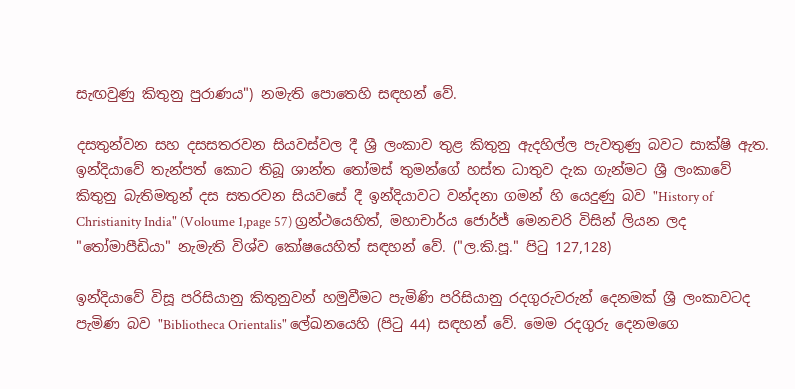සැඟවුණු කිතුනු පුරාණය") නමැති පොතෙහි සඳහන් වේ.

දසතුන්වන සහ දසසතරවන සියවස්වල දී ශ්‍රී ලංකාව තුළ කිතුනු ඇදහිල්ල පැවතුණු බවට සාක්ෂි ඇත. ඉන්දියාවේ තැන්පත් කොට තිබූ ශාන්ත තෝමස් තුමන්ගේ හස්ත ධාතුව දැක ගැන්මට ශ්‍රී ලංකාවේ කිතුනු බැතිමතුන් දස සතරවන සියවසේ දී ඉන්දියාවට වන්දනා ගමන් හි යෙදුණු බව "History of Christianity India" (Voloume 1,page 57) ග්‍රන්ථයෙහිත්, මහාචාර්ය ජොර්ජ් මෙනචරි විසින් ලියන ලද "තෝමාපීඩියා" නැමැති විශ්ව කෝෂයෙහිත් සඳහන් වේ. ("ල.කි.පූ." පිටු 127,128)

ඉන්දියාවේ විසූ පරිසියානු කිතුනුවන් හමුවීමට පැමිණි පරිසියානු රදගුරුවරුන් දෙනමක් ශ්‍රී ලංකාවටද පැමිණ බව "Bibliotheca Orientalis" ලේඛනයෙහි (පිටු 44) සඳහන් වේ. මෙම රදගුරු දෙනමගෙ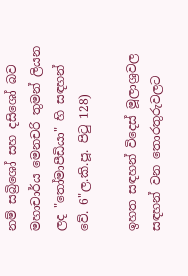නම් සබ්‍රිශෝ සහ දසිශෝ බව මහාචාර්ය මෙනචරි තුමන් ලියන ලද "තෝමාපීඩියා" හි සඳහන් වේ. 6"ල.කි.පූ. පිටු 128)

ඉහත සඳහන් විදෙස් මූලාශ්‍රවල සඳහන් වන තොරතුරුවලට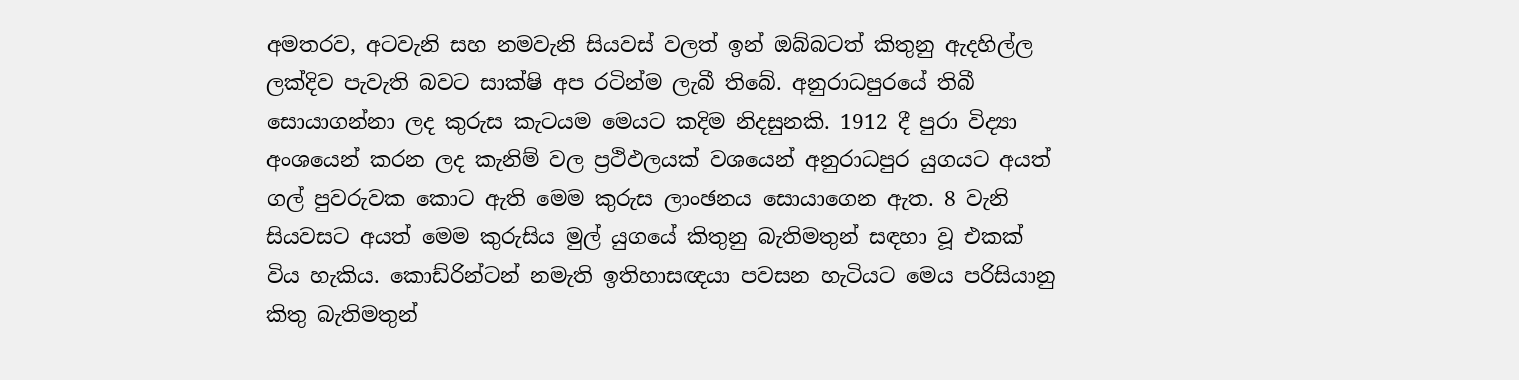අමතරව, අටවැනි සහ නමවැනි සියවස් වලත් ඉන් ඔබ්බටත් කිතුනු ඇදහිල්ල ලක්දිව පැවැති බවට සාක්ෂි අප රටින්ම ලැබී තිබේ. අනුරාධපුරයේ තිබී සොයාගන්නා ලද කුරුස කැටයම මෙයට කදිම නිදසුනකි. 1912 දී පුරා විද්‍යා අංශයෙන් කරන ලද කැනිම් වල ප්‍රථිඵලයක් වශයෙන් අනුරාධපුර යුගයට අයත් ගල් පුවරුවක කොට ඇති මෙම කුරුස ලාංඡනය සොයාගෙන ඇත. 8 වැනි සියවසට අයත් මෙම කුරුසිය මුල් යුගයේ කිතුනු බැතිමතුන් සඳහා වූ එකක් විය හැකිය. කොඩ්රින්ටන් නමැති ඉතිහාසඥයා පවසන හැටියට මෙය පරිසියානු කිතු බැතිමතුන්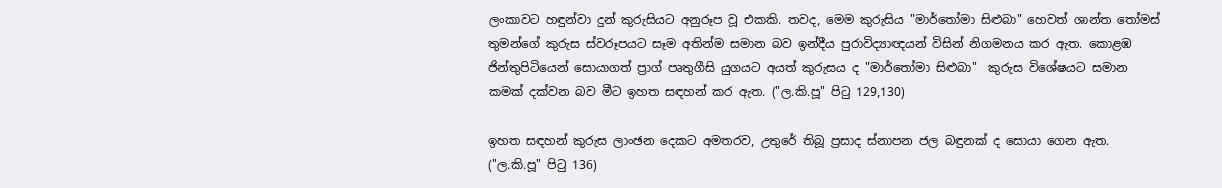ලංකාවට හඳුන්වා දුන් කුරුසියට අනුරූප වූ එකකි. තවද, මෙම කුරුසිය "මාර්තෝමා සිළුබා" හෙවත් ශාන්ත තෝමස් තුමන්ගේ කුරුස ස්වරූපයට සෑම අතින්ම සමාන බව ඉන්දීය පුරාවිද්‍යාඥයන් විසින් නිගමනය කර ඇත. කොළඹ ජින්තුපිටියෙන් සොයාගත් ප්‍රාග් පෘතුගීසි යුගයට අයත් කුරුසය ද "මාර්තෝමා සිළුබා"  කුරුස විශේෂයට සමාන කමක් දක්වන බව මීට ඉහත සඳහන් කර ඇත. ("ල.කි.පූ" පිටු 129,130)

ඉහත සඳහන් කුරුස ලාංඡන දෙකට අමතරව, උතුරේ තිබූ ප්‍රසාද ස්නාපන ජල බඳුනක් ද සොයා ගෙන ඇත. ("ල.කි.පූ" පිටු 136)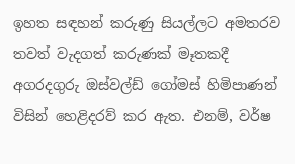ඉහත සඳහන් කරුණු සියල්ලට අමතරව තවත් වැදගත් කරුණක් මෑතකදී අගරදගුරු ඔස්වල්ඩ් ගෝමස් හිමිපාණන් විසින් හෙළිදරව් කර ඇත. එනම්, වර්ෂ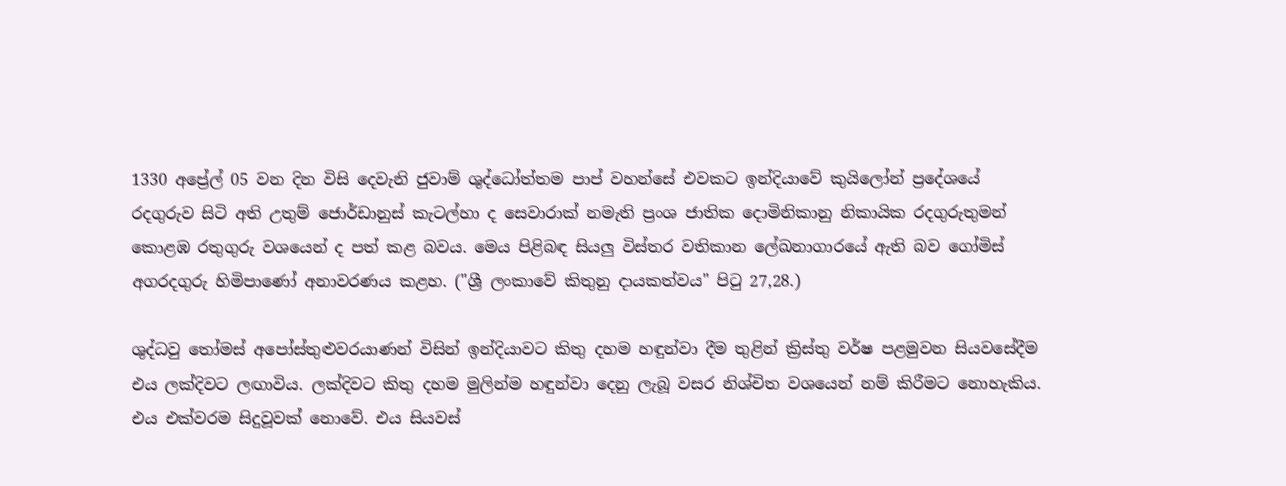1330 අප්‍රේල් 05 වන දින විසි දෙවැනි ජුවාම් ශුද්ධෝත්තම පාප් වහන්සේ එවකට ඉන්දියාවේ කුයිලෝන් ප්‍රදේශයේ රදගුරුව සිටි අති උතුම් ජොර්ඩානුස් කැටල්හා ද සෙවාරාක් නමැති ප්‍රංශ ජාතික දොමිනිකානු නිකායික රදගුරුතුමන් කොළඹ රතුගුරු වශයෙන් ද පත් කළ බවය. මෙය පිළිබඳ සියලු විස්තර වතිකාන ලේඛනාගාරයේ ඇති බව ගෝමිස් අගරදගුරු හිමිපාණෝ අනාවරණය කළහ. ("ශ්‍රී ලංකාවේ කිතුනු දායකත්වය" පිටු 27,28.)

ශුද්ධවු තෝමස් අපෝස්තුළුවරයාණන් විසින් ඉන්දියාවට කිතු දහම හඳුන්වා දීම තුළින් ක්‍රිස්තු වර්ෂ පළමුවන සියවසේදීම එය ලක්දිවට ලඟාවිය. ලක්දිවට කිතු දහම මුලින්ම හඳුන්වා දෙනු ලැබූ වසර නිශ්චිත වශයෙන් නම් කිරීමට නොහැකිය. එය එක්වරම සිදුවූවක් නොවේ. එය සියවස්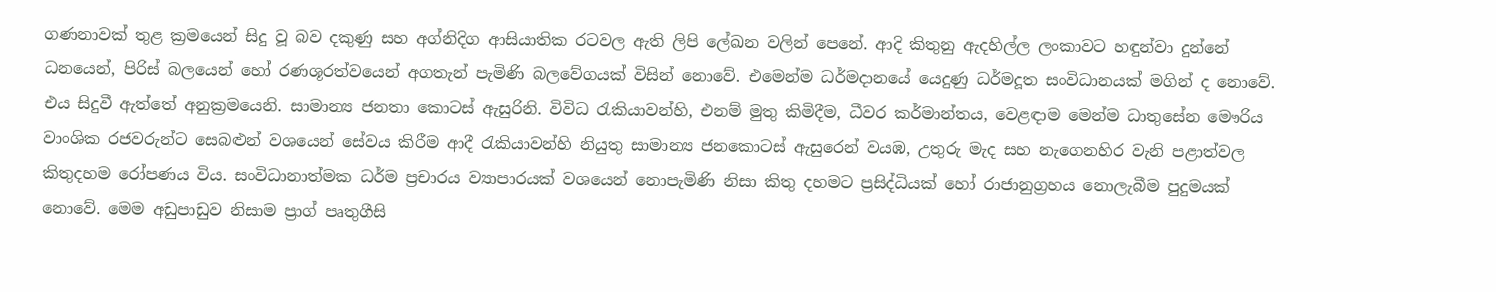ගණනාවක් තුළ ක්‍රමයෙන් සිදු වූ බව දකුණු සහ අග්නිදිග ආසියාතික රටවල ඇති ලිපි ලේඛන වලින් පෙනේ. ආදි කිතුනු ඇදහිල්ල ලංකාවට හඳුන්වා දුන්නේ ධනයෙන්, පිරිස් බලයෙන් හෝ රණශූරත්වයෙන් අගතැන් පැමිණි බලවේගයක් විසින් නොවේ. එමෙන්ම ධර්මදානයේ යෙදුණු ධර්මදූත සංවිධානයක් මගින් ද නොවේ. එය සිදුවී ඇත්තේ අනුක්‍රමයෙනි. සාමාන්‍ය ජනතා කොටස් ඇසුරිනි. විවිධ රැකියාවන්හි, එනම් මුතු කිමිදීම, ධීවර කර්මාන්තය, වෙළඳාම මෙන්ම ධාතුසේන මෞරිය වාංශික රජවරුන්ට සෙබළුන් වශයෙන් සේවය කිරීම ආදී රැකියාවන්හි නියුතු සාමාන්‍ය ජනකොටස් ඇසුරෙන් වයඹ, උතුරු මැද සහ නැගෙනහිර වැනි පළාත්වල කිතුදහම රෝපණය විය. සංවිධානාත්මක ධර්ම ප්‍රචාරය ව්‍යාපාරයක් වශයෙන් නොපැමිණි නිසා කිතු දහමට ප්‍රසිද්ධියක් හෝ රාජානුග්‍රහය නොලැබීම පුදුමයක් නොවේ. මෙම අඩුපාඩුව නිසාම ප්‍රාග් පෘතුගීසි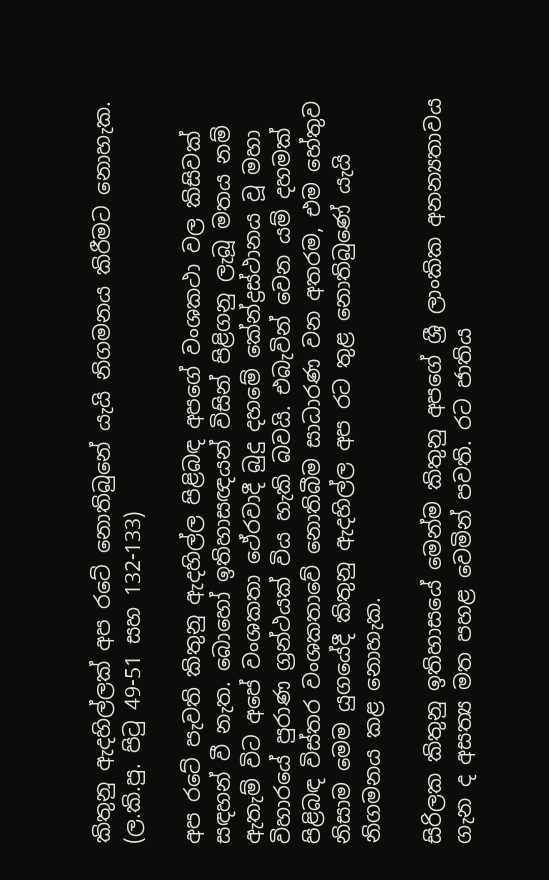කිතුනු ඇදහිල්ලක් අප රටේ නොතිබුනේ යැයි නිගමනය කිරීමට නොහැක.
(ල.කි.පු. පිටු 49-51 සහ 132-133)

අප රටේ පැවති කිතුනු ඇදහිල්ල පිළිබඳ අපගේ වංශකථා වල කිසිවක් සඳහන් වී නැත. බොහෝ ඉතිහාසඥයන් විසින් පිළිගනු ලැබූ මතය නම් ඇතැම් විට අපේ වංශකතා ථේරවාදී බුදු දහමේ කේන්ද්‍රස්ථානය වූ මහා විහාරයේ පුරාණ ග්‍රන්ථයක් විය හැකි බවයි. එබැවින් වෙන යම් දහමක් පිළිබඳ විස්තර වංශකතාවේ නොතිබීම සාධාරණ වන අතරම, එම හේතුව නිසාම මෙම යුගයේදී කිතුනු ඇදහිල්ල අප රට තුළ නොතිබුණේ යැයි නිගමනය කළ නොහැක.

සිරිලක කිතුනු ඉතිහාසයේ මෙන්ම කිතුනු අපගේ ශ්‍රී ලාංකික අනන්‍යතාවය ගැන ද අසත්‍ය මත පහළ වෙමින් පවති. රට ජාතිය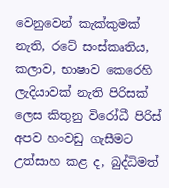වෙනුවෙන් කැක්කුමක් නැති, රටේ සංස්කෘතිය, කලාව, භාෂාව කෙරෙහි ලැදියාවක් නැති පිරිසක් ලෙස කිතුනු විරෝධී පිරිස් අපව හංවඩු ගැසීමට උත්සාහ කළ ද, බුද්ධිමත්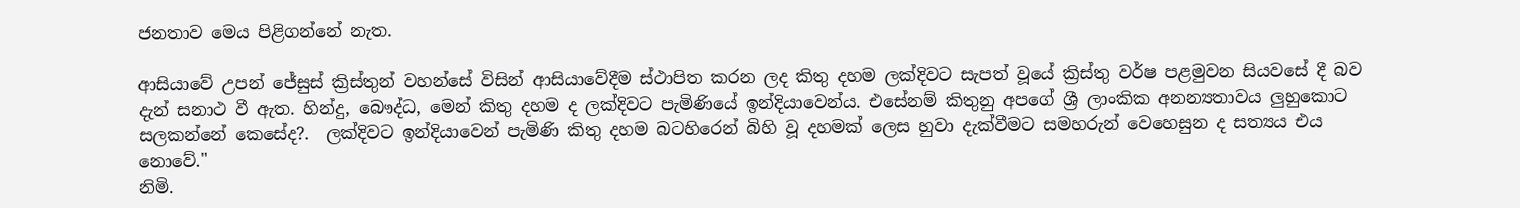ජනතාව මෙය පිළිගන්නේ නැත.

ආසියාවේ උපන් ජේසුස් ක්‍රිස්තුන් වහන්සේ විසින් ආසියාවේදීම ස්ථාපිත කරන ලද කිතු දහම ලක්දිවට සැපත් වූයේ ක්‍රිස්තු වර්ෂ පළමුවන සියවසේ දී බව දැන් සනාථ වී ඇත. හින්දු, බෞද්ධ, මෙන් කිතු දහම ද ලක්දිවට පැමිණියේ ඉන්දියාවෙන්ය. එසේනම් කිතුනු අපගේ ශ්‍රී ලාංකික අනන්‍යතාවය ලුහුකොට සලකන්නේ කෙසේද?.  ලක්දිවට ඉන්දියාවෙන් පැමිණි කිතු දහම බටහිරෙන් බිහි වූ දහමක් ලෙස හුවා දැක්වීමට සමහරුන් වෙහෙසුන ද සත්‍යය එය නොවේ."
නිමි.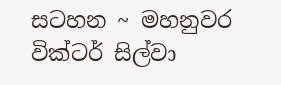සටහන ~ මහනුවර වික්ටර් සිල්වා